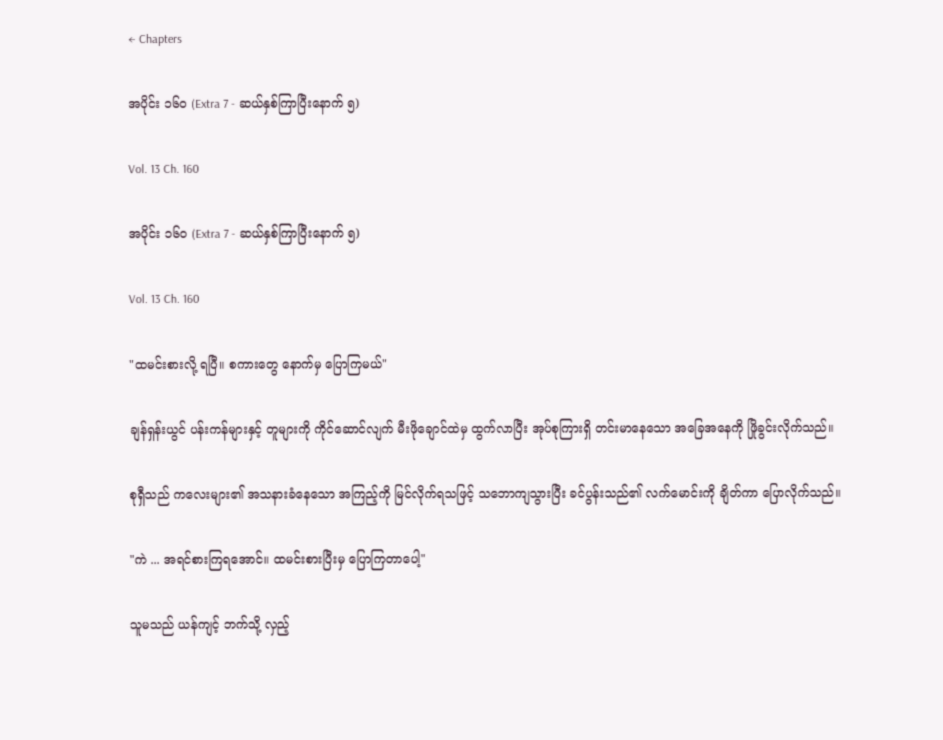← Chapters

အပိုင်း ၁၆၀ (Extra 7 - ဆယ်နှစ်ကြာပြီးနောက် ၅)

Vol. 13 Ch. 160

အပိုင်း ၁၆၀ (Extra 7 - ဆယ်နှစ်ကြာပြီးနောက် ၅)

Vol. 13 Ch. 160

"ထမင်းစားလို့ ရပြီ။ စကားတွေ နောက်မှ ပြောကြမယ်"

ချန်ရှန်းယွင် ပန်းကန်များနှင့် တူများကို ကိုင်ဆောင်လျက် မီးဖိုချောင်ထဲမှ ထွက်လာပြီး အုပ်စုကြားရှိ တင်းမာနေသော အခြေအနေကို ဖြိုခွင်းလိုက်သည်။

စုရှီသည် ကလေးများ၏ အသနားခံနေသော အကြည့်ကို မြင်လိုက်ရသဖြင့် သဘောကျသွားပြီး ခင်ပွန်းသည်၏ လက်မောင်းကို ချိတ်ကာ ပြောလိုက်သည်။

"ကဲ ... အရင်စားကြရအောင်။ ထမင်းစားပြီးမှ ပြောကြတာပေါ့"

သူမသည် ယန်ကျင့် ဘက်သို့ လှည့်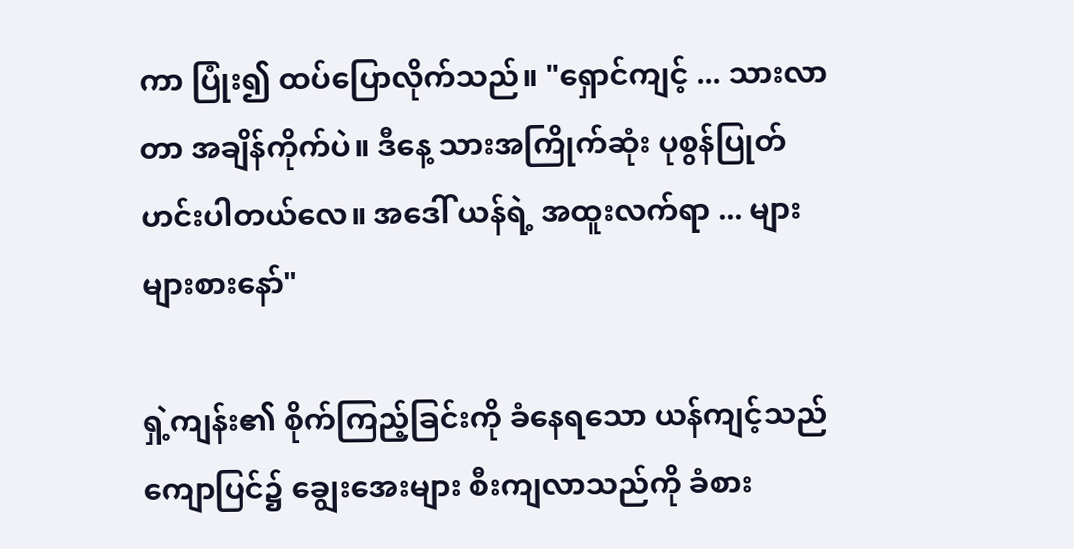ကာ ပြုံး၍ ထပ်ပြောလိုက်သည်။ "ရှောင်ကျင့် ... သားလာတာ အချိန်ကိုက်ပဲ။ ဒီနေ့ သားအကြိုက်ဆုံး ပုစွန်ပြုတ် ဟင်းပါတယ်လေ။ အဒေါ် ယန်ရဲ့ အထူးလက်ရာ ... များများစားနော်"

ရှဲ့ကျန်း၏ စိုက်ကြည့်ခြင်းကို ခံနေရသော ယန်ကျင့်သည် ကျောပြင်၌ ချွေးအေးများ စီးကျလာသည်ကို ခံစား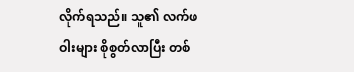လိုက်ရသည်။ သူ၏ လက်ဖဝါးများ စိုစွတ်လာပြီး တစ်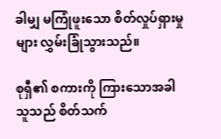ခါမျှ မကြုံဖူးသော စိတ်လှုပ်ရှားမှုများ လွှမ်းခြုံသွားသည်။

စုရှီ၏ စကားကို ကြားသောအခါ သူသည် စိတ်သက်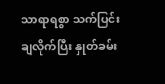သာရာရစွာ သက်ပြင်းချလိုက်ပြီး နှုတ်ခမ်း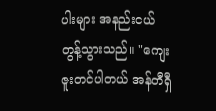ပါးများ အနည်းငယ် တွန့်သွားသည်။ "ကျေးဇူးတင်ပါတယ် အန်တီရှီ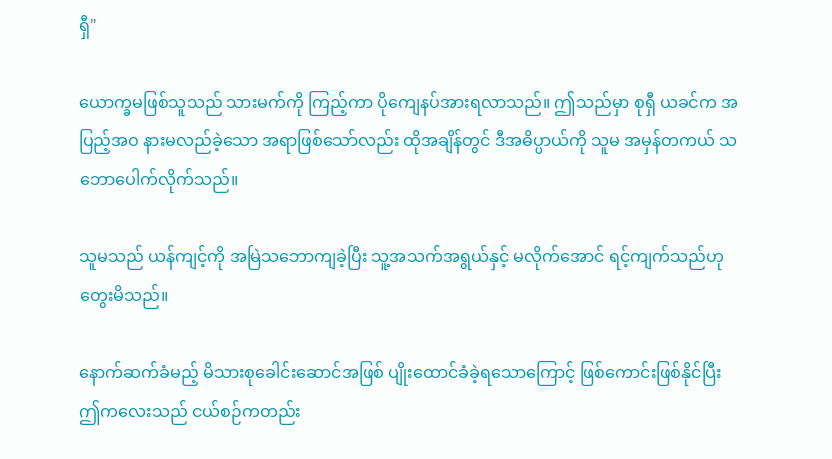ရှီ"

ယောက္ခမဖြစ်သူသည် သားမက်ကို ကြည့်ကာ ပိုကျေနပ်အားရလာသည်။ ဤသည်မှာ စုရှီ ယခင်က အပြည့်အဝ နားမလည်ခဲ့သော အရာဖြစ်သော်လည်း ထိုအချိန်တွင် ဒီအဓိပ္ပာယ်ကို သူမ အမှန်တကယ် သဘောပေါက်လိုက်သည်။

သူမသည် ယန်ကျင့်ကို အမြဲသဘောကျခဲ့ပြီး သူ့အသက်အရွယ်နှင့် မလိုက်အောင် ရင့်ကျက်သည်ဟု တွေးမိသည်။

နောက်ဆက်ခံမည့် မိသားစုခေါင်းဆောင်အဖြစ် ပျိုးထောင်ခံခဲ့ရသောကြောင့် ဖြစ်ကောင်းဖြစ်နိုင်ပြီး ဤကလေးသည် ငယ်စဉ်ကတည်း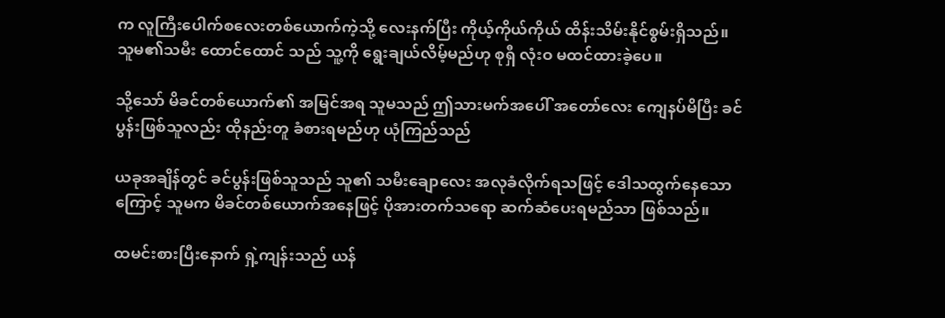က လူကြီးပေါက်စလေးတစ်ယောက်ကဲ့သို့ လေးနက်ပြီး ကိုယ့်ကိုယ်ကိုယ် ထိန်းသိမ်းနိုင်စွမ်းရှိသည်။ သူမ၏သမီး ထောင်ထောင် သည် သူ့ကို ရွေးချယ်လိမ့်မည်ဟု စုရှီ လုံးဝ မထင်ထားခဲ့ပေ။

သို့သော် မိခင်တစ်ယောက်၏ အမြင်အရ သူမသည် ဤသားမက်အပေါ် အတော်လေး ကျေနပ်မိပြီး ခင်ပွန်းဖြစ်သူလည်း ထိုနည်းတူ ခံစားရမည်ဟု ယုံကြည်သည်

ယခုအချိန်တွင် ခင်ပွန်းဖြစ်သူသည် သူ၏ သမီးချောလေး အလုခံလိုက်ရသဖြင့် ဒေါသထွက်နေသောကြောင့် သူမက မိခင်တစ်ယောက်အနေဖြင့် ပိုအားတက်သရော ဆက်ဆံပေးရမည်သာ ဖြစ်သည်။

ထမင်းစားပြီးနောက် ရှဲ့ကျန်းသည် ယန်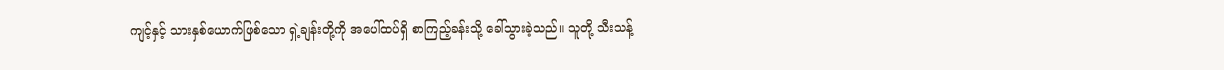ကျင့်နှင့် သားနှစ်ယောက်ဖြစ်သော ရှဲ့ချန်းတို့ကို အပေါ်ထပ်ရှိ စာကြည့်ခန်းသို့ ခေါ်သွားခဲ့သည်။ သူတို့ သီးသန့်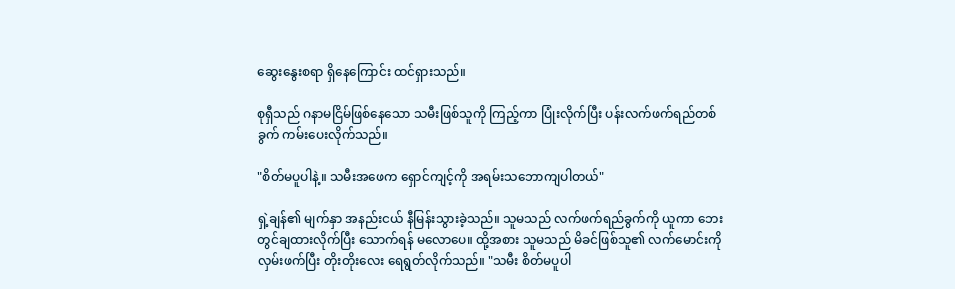ဆွေးနွေးစရာ ရှိနေကြောင်း ထင်ရှားသည်။

စုရှီသည် ဂနာမငြိမ်ဖြစ်နေသော သမီးဖြစ်သူကို ကြည့်ကာ ပြုံးလိုက်ပြီး ပန်းလက်ဖက်ရည်တစ်ခွက် ကမ်းပေးလိုက်သည်။

"စိတ်မပူပါနဲ့။ သမီးအဖေက ရှောင်ကျင့်ကို အရမ်းသဘောကျပါတယ်"

ရှဲ့ချန်၏ မျက်နှာ အနည်းငယ် နီမြန်းသွားခဲ့သည်။ သူမသည် လက်ဖက်ရည်ခွက်ကို ယူကာ ဘေးတွင်ချထားလိုက်ပြီး သောက်ရန် မလောပေ။ ထို့အစား သူမသည် မိခင်ဖြစ်သူ၏ လက်မောင်းကို လှမ်းဖက်ပြီး တိုးတိုးလေး ရေရွတ်လိုက်သည်။ "သမီး စိတ်မပူပါ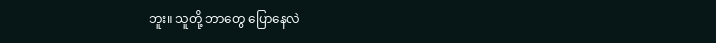ဘူး။ သူတို့ ဘာတွေ ပြောနေလဲ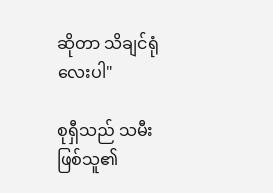ဆိုတာ သိချင်ရုံလေးပါ"

စုရှီသည် သမီးဖြစ်သူ၏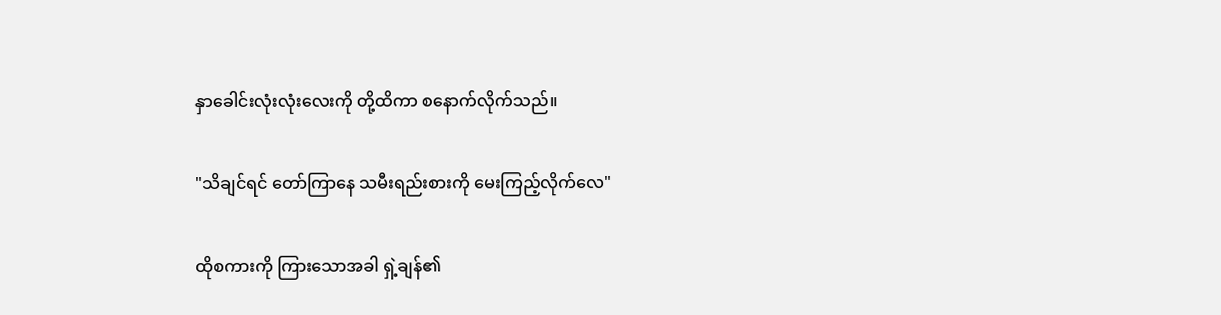နှာခေါင်းလုံးလုံးလေးကို တို့ထိကာ စနောက်လိုက်သည်။

"သိချင်ရင် တော်ကြာနေ သမီးရည်းစားကို မေးကြည့်လိုက်လေ"

ထိုစကားကို ကြားသောအခါ ရှဲ့ချန်၏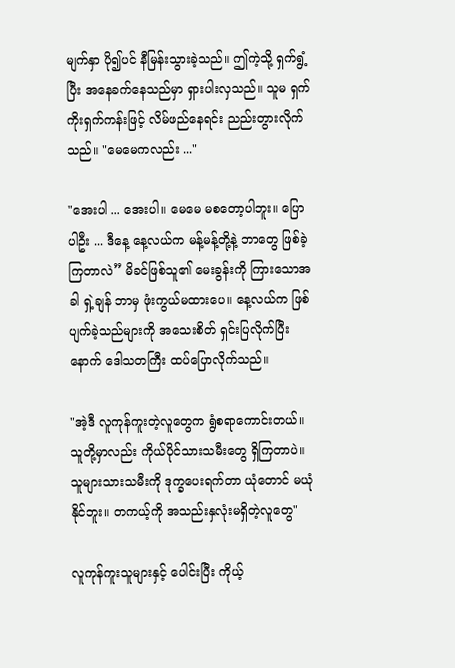မျက်နှာ ပို၍ပင် နီမြန်းသွားခဲ့သည်။ ဤကဲ့သို့ ရှက်ရွံ့ပြီး အနေခက်နေသည်မှာ ရှားပါးလှသည်။ သူမ ရှက်ကိုးရှက်ကန်းဖြင့် လိမ်ဖည်နေရင်း ညည်းတွားလိုက်သည်။ "မေမေကလည်း ..."

"အေးပါ ... အေးပါ။ မေမေ မစတော့ပါဘူး။ ပြောပါဦး ... ဒီနေ့ နေ့လယ်က မန့်မန့်တို့နဲ့ ဘာတွေ ဖြစ်ခဲ့ကြတာလဲ” မိခင်ဖြစ်သူ၏ မေးခွန်းကို ကြားသောအခါ ရှဲ့ချန် ဘာမှ ဖုံးကွယ်မထားပေ။ နေ့လယ်က ဖြစ်ပျက်ခဲ့သည်များကို အသေးစိတ် ရှင်းပြလိုက်ပြီးနောက် ဒေါသတကြီး ထပ်ပြောလိုက်သည်။

"အဲ့ဒီ လူကုန်ကူးတဲ့လူတွေက ရွံစရာကောင်းတယ်။ သူတို့မှာလည်း ကိုယ်ပိုင်သားသမီးတွေ ရှိကြတာပဲ။ သူများသားသမီးကို ဒုက္ခပေးရက်တာ ယုံတောင် မယုံနိုင်ဘူး။ တကယ့်ကို အသည်းနှလုံးမရှိတဲ့လူတွေ"

လူကုန်ကူးသူများနှင့် ပေါင်းပြီး ကိုယ့်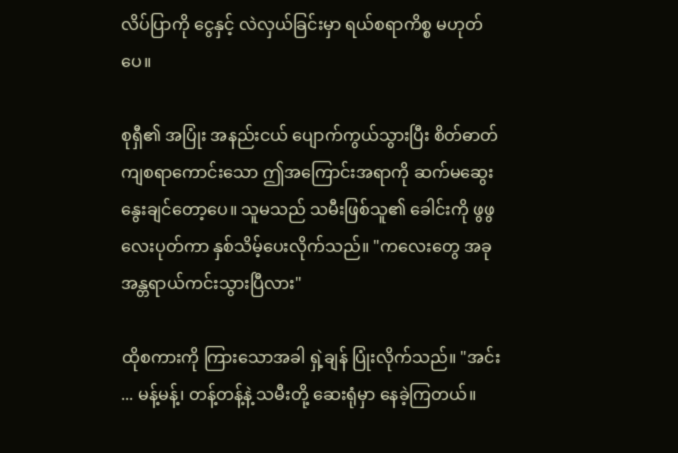လိပ်ပြာကို ငွေနှင့် လဲလှယ်ခြင်းမှာ ရယ်စရာကိစ္စ မဟုတ်ပေ။

စုရှီ၏ အပြုံး အနည်းငယ် ပျောက်ကွယ်သွားပြီး စိတ်ဓာတ်ကျစရာကောင်းသော ဤအကြောင်းအရာကို ဆက်မဆွေးနွေးချင်တော့ပေ။ သူမသည် သမီးဖြစ်သူ၏ ခေါင်းကို ဖွဖွလေးပုတ်ကာ နှစ်သိမ့်ပေးလိုက်သည်။ "ကလေးတွေ အခု အန္တရာယ်ကင်းသွားပြီလား"

ထိုစကားကို ကြားသောအခါ ရှဲ့ချန် ပြုံးလိုက်သည်။ "အင်း ... မန့်မန့်၊ တန့်တန့်နဲ့ သမီးတို့ ဆေးရုံမှာ နေခဲ့ကြတယ်။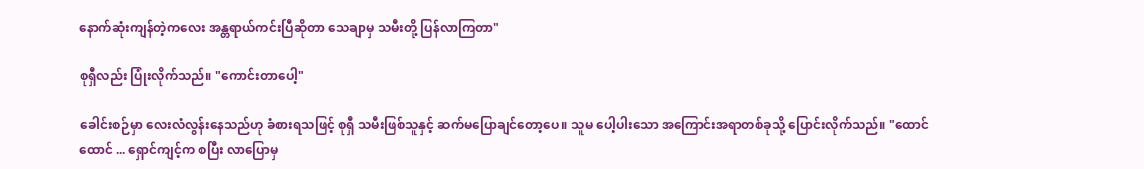နောက်ဆုံးကျန်တဲ့ကလေး အန္တရာယ်ကင်းပြီဆိုတာ သေချာမှ သမီးတို့ ပြန်လာကြတာ"

စုရှီလည်း ပြုံးလိုက်သည်။ "ကောင်းတာပေါ့"

ခေါင်းစဉ်မှာ လေးလံလွန်းနေသည်ဟု ခံစားရသဖြင့် စုရှီ သမီးဖြစ်သူနှင့် ဆက်မပြောချင်တော့ပေ။ သူမ ပေါ့ပါးသော အကြောင်းအရာတစ်ခုသို့ ပြောင်းလိုက်သည်။ "ထောင်ထောင် ... ရှောင်ကျင့်က စပြီး လာပြောမှ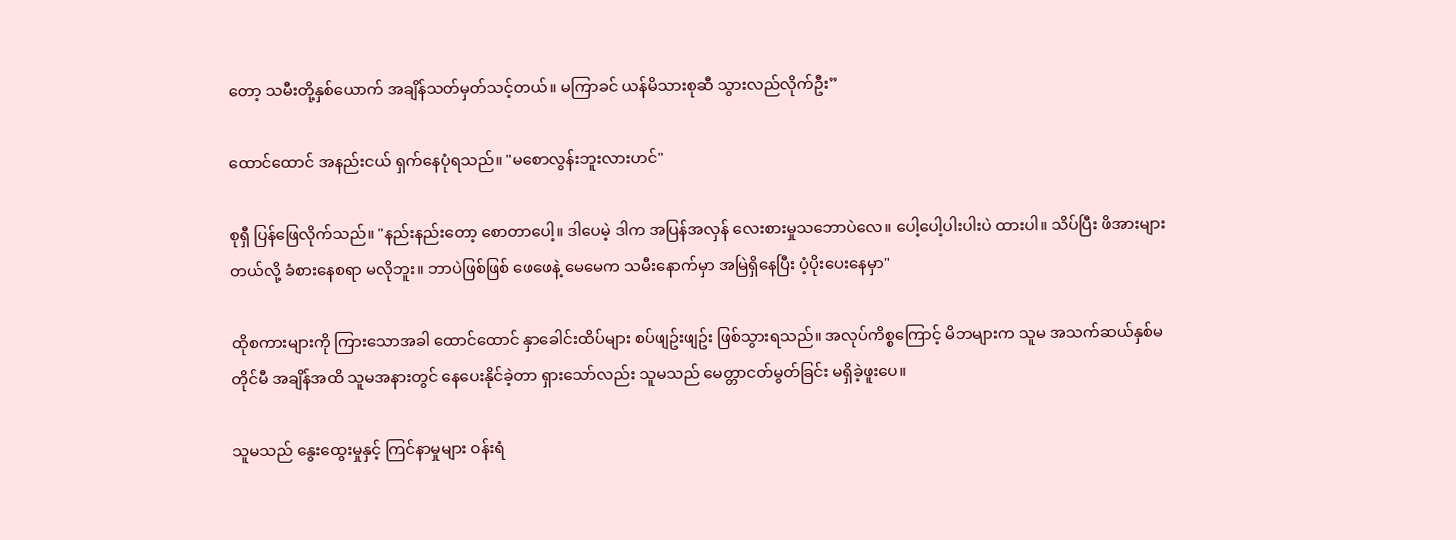တော့ သမီးတို့နှစ်ယောက် အချိန်သတ်မှတ်သင့်တယ်။ မကြာခင် ယန်မိသားစုဆီ သွားလည်လိုက်ဦး”

ထောင်ထောင် အနည်းငယ် ရှက်နေပုံရသည်။ "မစောလွန်းဘူးလားဟင်"

စုရှီ ပြန်ဖြေလိုက်သည်။ "နည်းနည်းတော့ စောတာပေါ့။ ဒါပေမဲ့ ဒါက အပြန်အလှန် လေးစားမှုသဘောပဲလေ။ ပေါ့ပေါ့ပါးပါးပဲ ထားပါ။ သိပ်ပြီး ဖိအားများတယ်လို့ ခံစားနေစရာ မလိုဘူး။ ဘာပဲဖြစ်ဖြစ် ဖေဖေနဲ့ မေမေက သမီးနောက်မှာ အမြဲရှိနေပြီး ပံ့ပိုးပေးနေမှာ"

ထိုစကားများကို ကြားသောအခါ ထောင်ထောင် နှာခေါင်းထိပ်များ စပ်ဖျဥ်းဖျဥ်း ဖြစ်သွားရသည်။ အလုပ်ကိစ္စကြောင့် မိဘများက သူမ အသက်ဆယ်နှစ်မတိုင်မီ အချိန်အထိ သူမအနားတွင် နေပေးနိုင်ခဲ့တာ ရှားသော်လည်း သူမသည် မေတ္တာငတ်မွတ်ခြင်း မရှိခဲ့ဖူးပေ။

သူမသည် နွေးထွေးမှုနှင့် ကြင်နာမှုများ ဝန်းရံ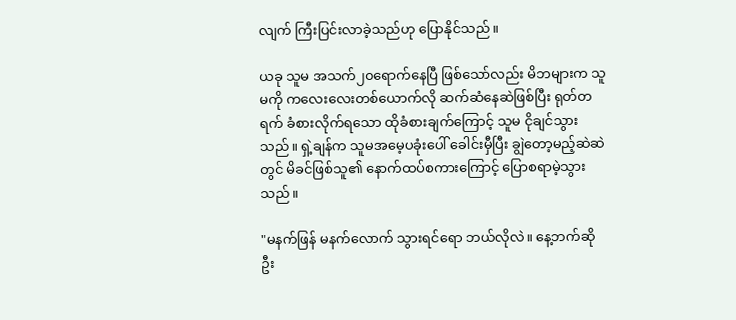လျက် ကြီးပြင်းလာခဲ့သည်ဟု ပြောနိုင်သည်။

ယခု သူမ အသက်၂၀ရောက်နေပြီ ဖြစ်သော်လည်း မိဘများက သူမကို ကလေးလေးတစ်ယောက်လို ဆက်ဆံနေဆဲဖြစ်ပြီး ရုတ်တရက် ခံစားလိုက်ရသော ထိုခံစားချက်ကြောင့် သူမ ငိုချင်သွားသည်။ ရှဲ့ချန်က သူမအမေ့ပခုံးပေါ် ခေါင်းမှီပြီး ချွဲတော့မည့်ဆဲဆဲတွင် မိခင်ဖြစ်သူ၏ နောက်ထပ်စကားကြောင့် ပြောစရာမဲ့သွားသည်။

"မနက်ဖြန် မနက်လောက် သွားရင်ရော ဘယ်လိုလဲ။ နေ့ဘက်ဆို ဦး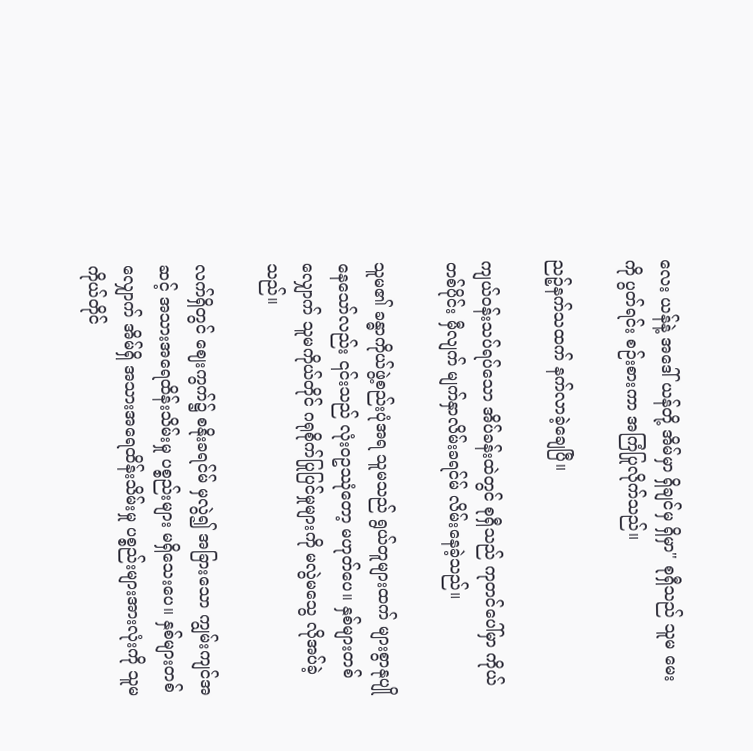လေး ယန်နဲ့ အဒေါ် ယန်တို့ အိမ်မှာ ရှိချင်မှ ရှိမှာ" စုရှီသည် သူမ မေးကို ပွတ်ရင်း စဉ်းစားကာ အကြံပြုလိုက်သည်။

ညဉ့်နက်သထက် နက်လာခဲ့ချေပြီ။

ကျယ်ဝန်းသပ်ရပ်သော အိပ်ခန်းထဲတွင် စုရှီသည် ကုတင်ပေါ်မှာ ကိုယ်တစ်ပိုင်း မှီလျက် မျက်နှာလိမ်းခရင်မ် လိမ်းနေခဲ့သည်။

သူမ၏ ခန္ဓာကိုယ်ဖွဲ့စည်းပုံအရ သူမသည် ရွယ်တူများထက် များစွာနုပျိုနေသော်လည်း ၎င်းသည် လုံးဝဥဿုံတော့ မဟုတ်ပေ။ နှစ်များတစ်လျှောက် သူမကိုယ်တိုင် ဂရုစိုက်ပြုပြင်မှုများကို မလွဲမသွေ လိုအပ်ခဲ့သည်။

လက်ရှိတွင် ဈေးကွက်၌ စနိုးခရင်မ် မှလွဲ၍ အခြားသော ကျွမ်းကျင်အဆင့် အသားအရေထိန်းသိမ်းမှု ပစ္စည်းများ မရှိသေးပေ။ နှစ်များတစ်လျှောက် အိမ်ရှိ အသားအရေထိန်းသိမ်းမှု ပစ္စည်းများအားလုံးကို သူမကိုယ်တိုင်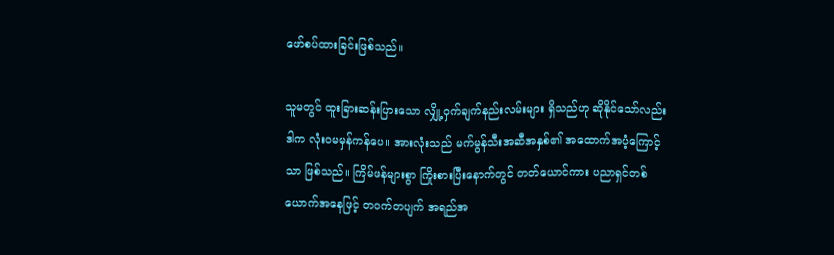ဖော်စပ်ထားခြင်းဖြစ်သည်။

သူမတွင် ထူးခြားဆန်းပြားသော လျှို့ဝှက်ချက်နည်းလမ်းများ ရှိသည်ဟု ဆိုနိုင်သော်လည်း ဒါက လုံးဝမမှန်ကန်ပေ။ အားလုံးသည် မက်မွန်သီးအဆီအနှစ်၏ အထောက်အပံ့ကြောင့်သာ ဖြစ်သည်။ ကြိမ်ဖန်များစွာ ကြိုးစားပြီးနောက်တွင် တတ်ယောင်ကား ပညာရှင်တစ်ယောက်အနေဖြင့် တဝက်တပျက် အရည်အ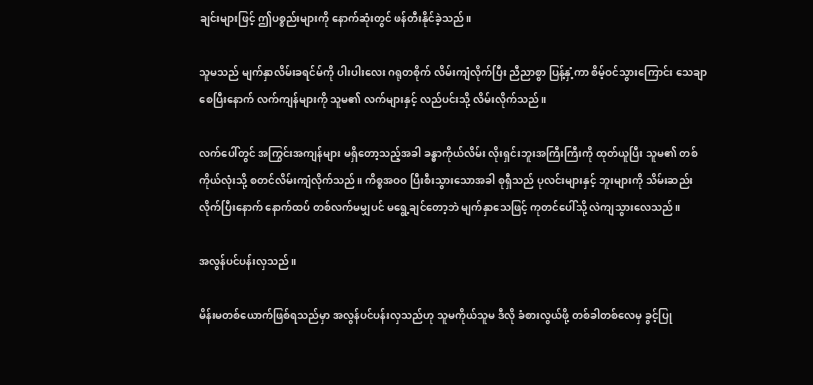ချင်းများဖြင့် ဤပစ္စည်းများကို နောက်ဆုံးတွင် ဖန်တီးနိုင်ခဲ့သည်။

သူမသည် မျက်နှာလိမ်းခရင်မ်ကို ပါးပါးလေး ဂရုတစိုက် လိမ်းကျံလိုက်ပြီး ညီညာစွာ ပြန့်နှံ့ကာ စိမ့်ဝင်သွားကြောင်း သေချာစေပြီးနောက် လက်ကျန်များကို သူမ၏ လက်များနှင့် လည်ပင်းသို့ လိမ်းလိုက်သည်။

လက်ပေါ်တွင် အကြွင်းအကျန်များ မရှိတော့သည့်အခါ ခန္ဓာကိုယ်လိမ်း လိုးရှင်းဘူးအကြီးကြီးကို ထုတ်ယူပြီး သူမ၏ တစ်ကိုယ်လုံးသို့ စတင်လိမ်းကျံလိုက်သည်။ ကိစ္စအဝဝ ပြီးစီးသွားသောအခါ စုရှီသည် ပုလင်းများနှင့် ဘူးများကို သိမ်းဆည်းလိုက်ပြီးနောက် နောက်ထပ် တစ်လက်မမျှပင် မရွေ့ချင်တော့ဘဲ မျက်နှာသေဖြင့် ကုတင်ပေါ်သို့ လဲကျသွားလေသည်။

အလွန်ပင်ပန်းလှသည်။

မိန်းမတစ်ယောက်ဖြစ်ရသည်မှာ အလွန်ပင်ပန်းလှသည်ဟု သူမကိုယ်သူမ ဒီလို ခံစားလွယ်ဖို့ တစ်ခါတစ်လေမှ ခွင့်ပြု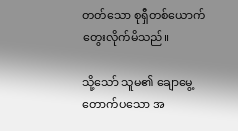တတ်သော စုရှီတစ်ယောက် တွေးလိုက်မိသည်။

သို့သော် သူမ၏ ချောမွေ့တောက်ပသော အ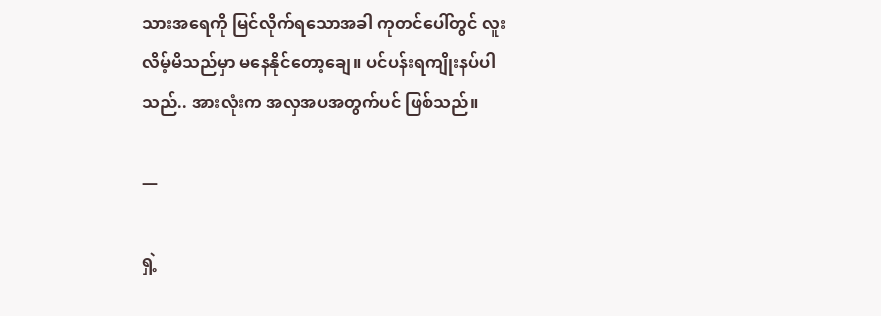သားအရေကို မြင်လိုက်ရသောအခါ ကုတင်ပေါ်တွင် လူးလိမ့်မိသည်မှာ မနေနိုင်တော့ချေ။ ပင်ပန်းရကျိုးနပ်ပါသည်.. အားလုံးက အလှအပအတွက်ပင် ဖြစ်သည်။

—

ရှဲ့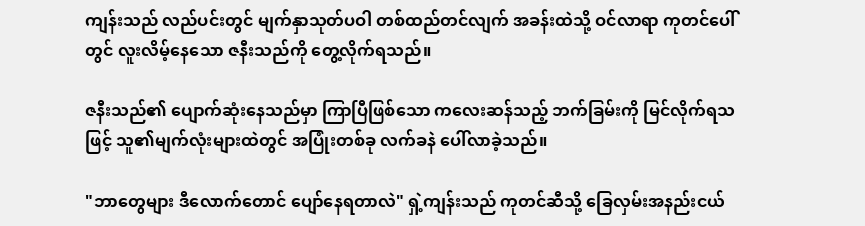ကျန်းသည် လည်ပင်းတွင် မျက်နှာသုတ်ပဝါ တစ်ထည်တင်လျက် အခန်းထဲသို့ ဝင်လာရာ ကုတင်ပေါ်တွင် လူးလိမ့်နေသော ဇနီးသည်ကို တွေ့လိုက်ရသည်။

ဇနီးသည်၏ ပျောက်ဆုံးနေသည်မှာ ကြာပြီဖြစ်သော ကလေးဆန်သည့် ဘက်ခြမ်းကို မြင်လိုက်ရသဖြင့် သူ၏မျက်လုံးများထဲတွင် အပြုံးတစ်ခု လက်ခနဲ ပေါ်လာခဲ့သည်။

"ဘာတွေများ ဒီလောက်တောင် ပျော်နေရတာလဲ" ရှဲ့ကျန်းသည် ကုတင်ဆီသို့ ခြေလှမ်းအနည်းငယ်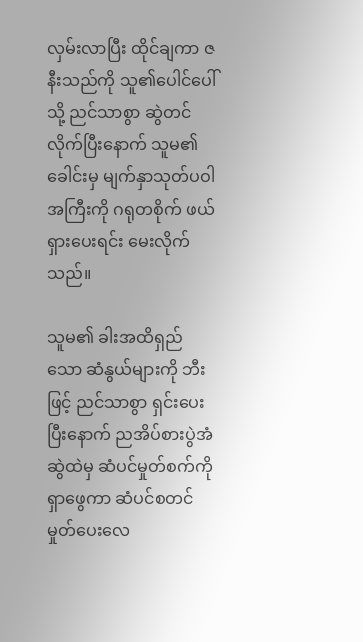လှမ်းလာပြီး ထိုင်ချကာ ဇနီးသည်ကို သူ၏ပေါင်ပေါ်သို့ ညင်သာစွာ ဆွဲတင်လိုက်ပြီးနောက် သူမ၏ခေါင်းမှ မျက်နှာသုတ်ပဝါအကြီးကို ဂရုတစိုက် ဖယ်ရှားပေးရင်း မေးလိုက်သည်။

သူမ၏ ခါးအထိရှည်သော ဆံနွယ်များကို ဘီးဖြင့် ညင်သာစွာ ရှင်းပေးပြီးနောက် ညအိပ်စားပွဲအံဆွဲထဲမှ ဆံပင်မှုတ်စက်ကို ရှာဖွေကာ ဆံပင်စတင် မှုတ်ပေးလေ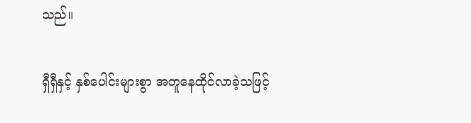သည်။

ရှီရှီနှင့် နှစ်ပေါင်းများစွာ အတူနေထိုင်လာခဲ့သဖြင့်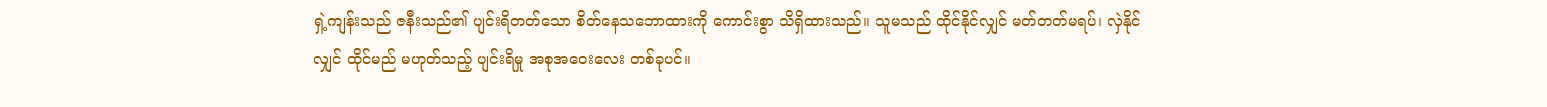ရှဲ့ကျန်းသည် ဇနီးသည်၏ ပျင်းရိတတ်သော စိတ်နေသဘောထားကို ကောင်းစွာ သိရှိထားသည်။ သူမသည် ထိုင်နိုင်လျှင် မတ်တတ်မရပ်၊ လှဲနိုင်လျှင် ထိုင်မည် မဟုတ်သည့် ပျင်းရိမှု အစုအဝေးလေး တစ်ခုပင်။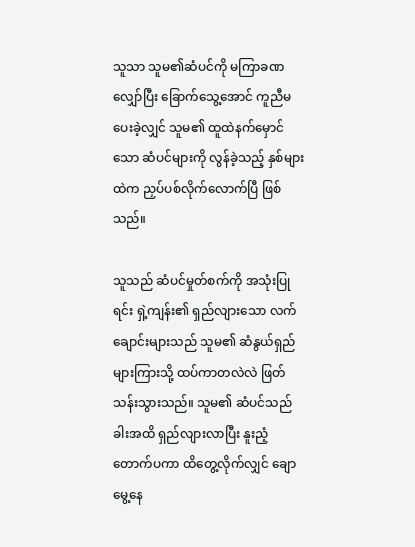သူသာ သူမ၏ဆံပင်ကို မကြာခဏ လျှော်ပြီး ခြောက်သွေ့အောင် ကူညီမပေးခဲ့လျှင် သူမ၏ ထူထဲနက်မှောင်သော ဆံပင်များကို လွန်ခဲ့သည့် နှစ်များထဲက ညှပ်ပစ်လိုက်လောက်ပြီ ဖြစ်သည်။

သူသည် ဆံပင်မှုတ်စက်ကို အသုံးပြုရင်း ရှဲ့ကျန်း၏ ရှည်လျားသော လက်ချောင်းများသည် သူမ၏ ဆံနွယ်ရှည်များကြားသို့ ထပ်ကာတလဲလဲ ဖြတ်သန်းသွားသည်။ သူမ၏ ဆံပင်သည် ခါးအထိ ရှည်လျားလာပြီး နူးညံ့တောက်ပကာ ထိတွေ့လိုက်လျှင် ချောမွေ့နေ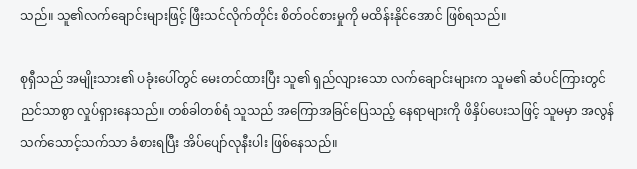သည်။ သူ၏လက်ချောင်းများဖြင့် ဖြီးသင်လိုက်တိုင်း စိတ်ဝင်စားမှုကို မထိန်းနိုင်အောင် ဖြစ်ရသည်။

စုရှီသည် အမျိုးသား၏ ပခုံးပေါ်တွင် မေးတင်ထားပြီး သူ၏ ရှည်လျားသော လက်ချောင်းများက သူမ၏ ဆံပင်ကြားတွင် ညင်သာစွာ လှုပ်ရှားနေသည်။ တစ်ခါတစ်ရံ သူသည် အကြောအခြင်ပြေသည့် နေရာများကို ဖိနှိပ်ပေးသဖြင့် သူမမှာ အလွန်သက်သောင့်သက်သာ ခံစားရပြီး အိပ်ပျော်လုနီးပါး ဖြစ်နေသည်။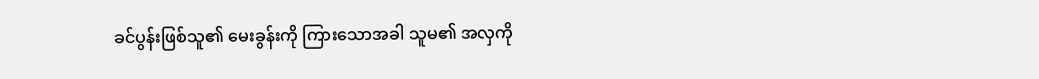ခင်ပွန်းဖြစ်သူ၏ မေးခွန်းကို ကြားသောအခါ သူမ၏ အလှကို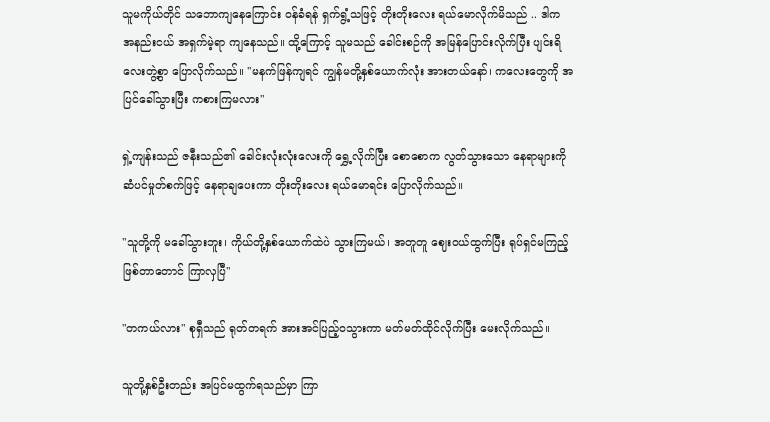သူမကိုယ်တိုင် သဘောကျနေကြောင်း ဝန်ခံရန် ရှက်ရွံ့သဖြင့် တိုးတိုးလေး ရယ်မောလိုက်မိသည် .. ဒါက အနည်းငယ် အရှက်မဲ့ရာ ကျနေသည်။ ထို့ကြောင့် သူမသည် ခေါင်းစဉ်ကို အမြန်ပြောင်းလိုက်ပြီး ပျင်းရိလေးတွဲ့စွာ ပြောလိုက်သည်။ "မနက်ဖြန်ကျရင် ကျွန်မတို့နှစ်ယောက်လုံး အားတယ်နော်၊ ကလေးတွေကို အပြင်ခေါ်သွားပြီး ကစားကြမလား"

ရှဲ့ကျန်းသည် ဇနီးသည်၏ ခေါင်းလုံးလုံးလေးကို ရွှေ့လိုက်ပြီး စောစောက လွတ်သွားသော နေရာများကို ဆံပင်မှုတ်စက်ဖြင့် နေရာချပေးကာ တိုးတိုးလေး ရယ်မောရင်း ပြောလိုက်သည်။

"သူတို့ကို မခေါ်သွားဘူး၊ ကိုယ်တို့နှစ်ယောက်ထဲပဲ သွားကြမယ်၊ အတူတူ ဈေးဝယ်ထွက်ပြီး ရုပ်ရှင်မကြည့်ဖြစ်တာတောင် ကြာလှပြီ"

"တကယ်လား" စုရှီသည် ရုတ်တရက် အားအင်ပြည့်ဝသွားကာ မတ်မတ်ထိုင်လိုက်ပြီး မေးလိုက်သည်။

သူတို့နှစ်ဦးတည်း အပြင်မထွက်ရသည်မှာ ကြာ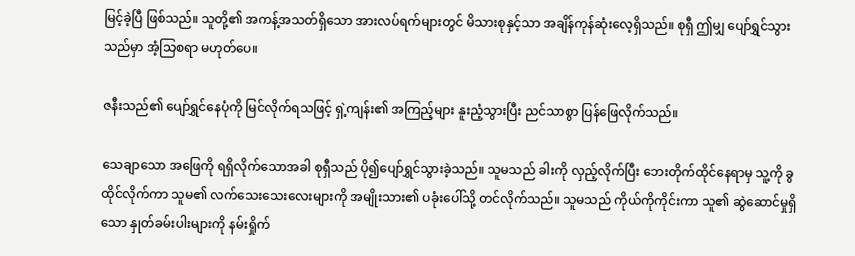မြင့်ခဲ့ပြီ ဖြစ်သည်။ သူတို့၏ အကန့်အသတ်ရှိသော အားလပ်ရက်များတွင် မိသားစုနှင့်သာ အချိန်ကုန်ဆုံးလေ့ရှိသည်။ စုရှီ ဤမျှ ပျော်ရွှင်သွားသည်မှာ အံ့သြစရာ မဟုတ်ပေ။

ဇနီးသည်၏ ပျော်ရွှင်နေပုံကို မြင်လိုက်ရသဖြင့် ရှဲ့ကျန်း၏ အကြည့်များ နူးညံ့သွားပြီး ညင်သာစွာ ပြန်ဖြေလိုက်သည်။

သေချာသော အဖြေကို ရရှိလိုက်သောအခါ စုရှီသည် ပို၍ပျော်ရွှင်သွားခဲ့သည်။ သူမသည် ခါးကို လှည့်လိုက်ပြီး ဘေးတိုက်ထိုင်နေရာမှ သူ့ကို ခွထိုင်လိုက်ကာ သူမ၏ လက်သေးသေးလေးများကို အမျိုးသား၏ ပခုံးပေါ်သို့ တင်လိုက်သည်။ သူမသည် ကိုယ်ကိုကိုင်းကာ သူ၏ ဆွဲဆောင်မှုရှိသော နှုတ်ခမ်းပါးများကို နမ်းရှိုက်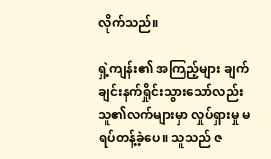လိုက်သည်။

ရှဲ့ကျန်း၏ အကြည့်များ ချက်ချင်းနက်ရှိုင်းသွားသော်လည်း သူ၏လက်များမှာ လှုပ်ရှားမှု မရပ်တန့်ခဲ့ပေ။ သူသည် ဇ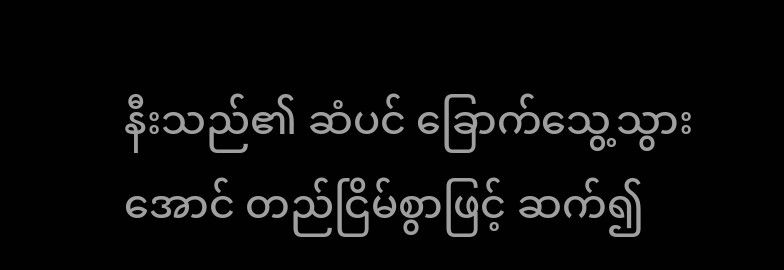နီးသည်၏ ဆံပင် ခြောက်သွေ့သွားအောင် တည်ငြိမ်စွာဖြင့် ဆက်၍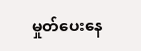မှုတ်ပေးနေ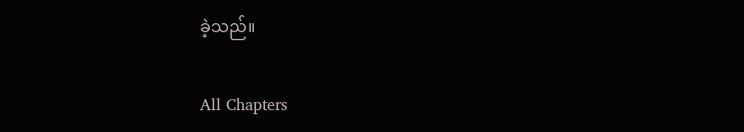ခဲ့သည်။

All Chapters